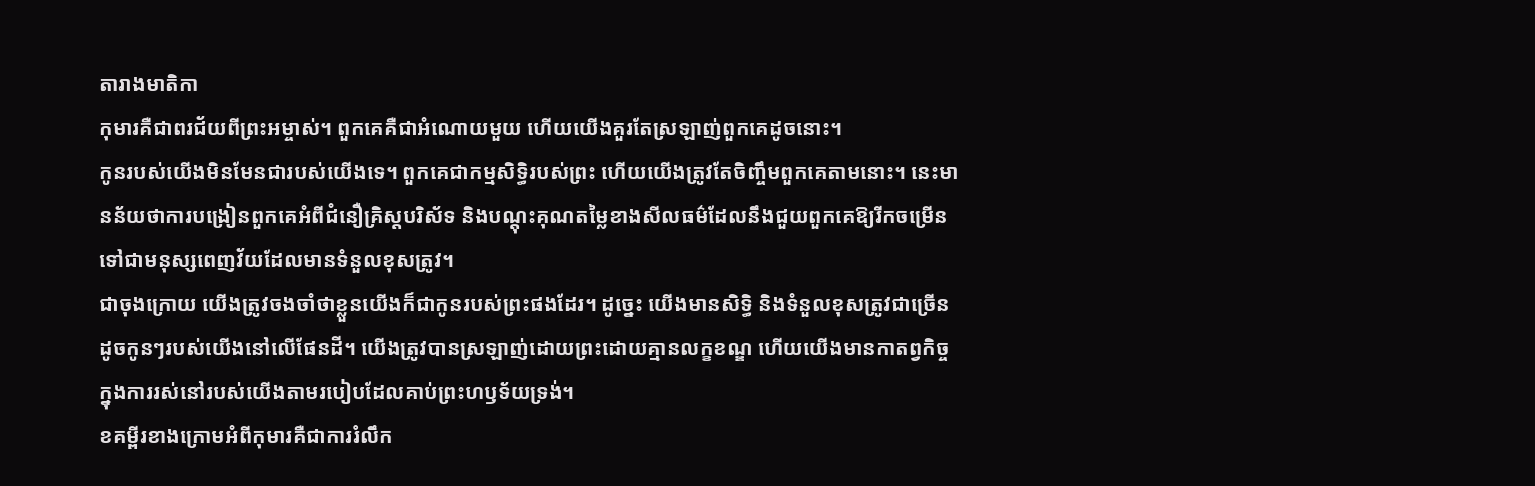តារាងមាតិកា
កុមារគឺជាពរជ័យពីព្រះអម្ចាស់។ ពួកគេគឺជាអំណោយមួយ ហើយយើងគួរតែស្រឡាញ់ពួកគេដូចនោះ។
កូនរបស់យើងមិនមែនជារបស់យើងទេ។ ពួកគេជាកម្មសិទ្ធិរបស់ព្រះ ហើយយើងត្រូវតែចិញ្ចឹមពួកគេតាមនោះ។ នេះមានន័យថាការបង្រៀនពួកគេអំពីជំនឿគ្រិស្តបរិស័ទ និងបណ្តុះគុណតម្លៃខាងសីលធម៌ដែលនឹងជួយពួកគេឱ្យរីកចម្រើនទៅជាមនុស្សពេញវ័យដែលមានទំនួលខុសត្រូវ។
ជាចុងក្រោយ យើងត្រូវចងចាំថាខ្លួនយើងក៏ជាកូនរបស់ព្រះផងដែរ។ ដូច្នេះ យើងមានសិទ្ធិ និងទំនួលខុសត្រូវជាច្រើនដូចកូនៗរបស់យើងនៅលើផែនដី។ យើងត្រូវបានស្រឡាញ់ដោយព្រះដោយគ្មានលក្ខខណ្ឌ ហើយយើងមានកាតព្វកិច្ចក្នុងការរស់នៅរបស់យើងតាមរបៀបដែលគាប់ព្រះហឫទ័យទ្រង់។
ខគម្ពីរខាងក្រោមអំពីកុមារគឺជាការរំលឹក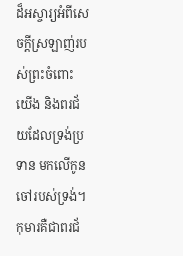ដ៏អស្ចារ្យអំពីសេចក្ដីស្រឡាញ់របស់ព្រះចំពោះយើង និងពរជ័យដែលទ្រង់ប្រទាន មកលើកូនចៅរបស់ទ្រង់។
កុមារគឺជាពរជ័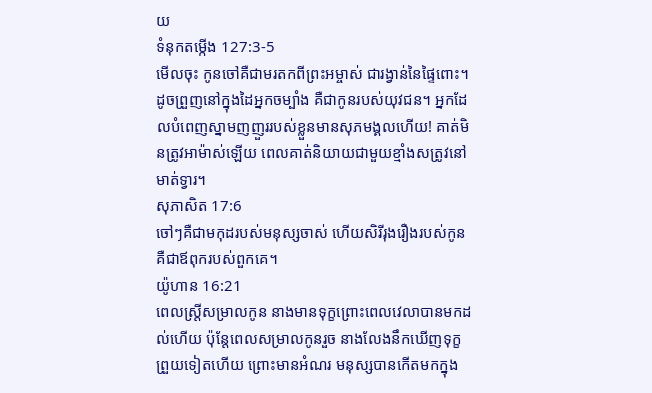យ
ទំនុកតម្កើង 127:3-5
មើលចុះ កូនចៅគឺជាមរតកពីព្រះអម្ចាស់ ជារង្វាន់នៃផ្ទៃពោះ។ ដូចព្រួញនៅក្នុងដៃអ្នកចម្បាំង គឺជាកូនរបស់យុវជន។ អ្នកដែលបំពេញស្នាមញញួររបស់ខ្លួនមានសុភមង្គលហើយ! គាត់មិនត្រូវអាម៉ាស់ឡើយ ពេលគាត់និយាយជាមួយខ្មាំងសត្រូវនៅមាត់ទ្វារ។
សុភាសិត 17:6
ចៅៗគឺជាមកុដរបស់មនុស្សចាស់ ហើយសិរីរុងរឿងរបស់កូនគឺជាឪពុករបស់ពួកគេ។
យ៉ូហាន 16:21
ពេលស្ត្រីសម្រាលកូន នាងមានទុក្ខព្រោះពេលវេលាបានមកដល់ហើយ ប៉ុន្តែពេលសម្រាលកូនរួច នាងលែងនឹកឃើញទុក្ខព្រួយទៀតហើយ ព្រោះមានអំណរ មនុស្សបានកើតមកក្នុង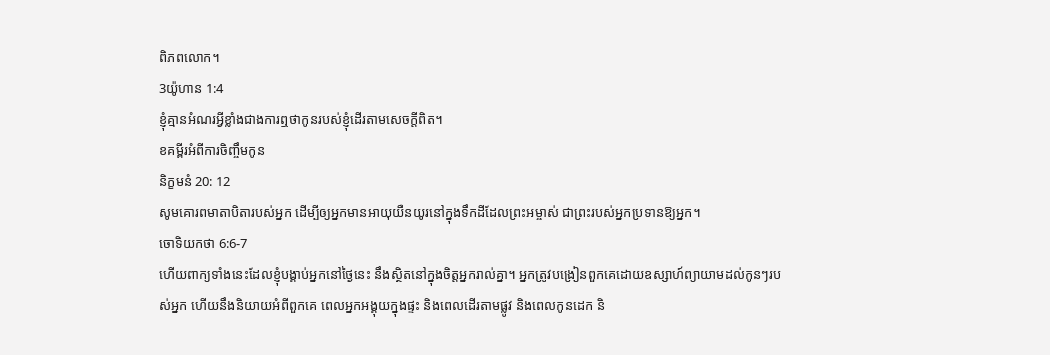ពិភពលោក។
3យ៉ូហាន 1:4
ខ្ញុំគ្មានអំណរអ្វីខ្លាំងជាងការឮថាកូនរបស់ខ្ញុំដើរតាមសេចក្ដីពិត។
ខគម្ពីរអំពីការចិញ្ចឹមកូន
និក្ខមនំ 20: 12
សូមគោរពមាតាបិតារបស់អ្នក ដើម្បីឲ្យអ្នកមានអាយុយឺនយូរនៅក្នុងទឹកដីដែលព្រះអម្ចាស់ ជាព្រះរបស់អ្នកប្រទានឱ្យអ្នក។
ចោទិយកថា 6:6-7
ហើយពាក្យទាំងនេះដែលខ្ញុំបង្គាប់អ្នកនៅថ្ងៃនេះ នឹងស្ថិតនៅក្នុងចិត្តអ្នករាល់គ្នា។ អ្នកត្រូវបង្រៀនពួកគេដោយឧស្សាហ៍ព្យាយាមដល់កូនៗរបស់អ្នក ហើយនឹងនិយាយអំពីពួកគេ ពេលអ្នកអង្គុយក្នុងផ្ទះ និងពេលដើរតាមផ្លូវ និងពេលកូនដេក និ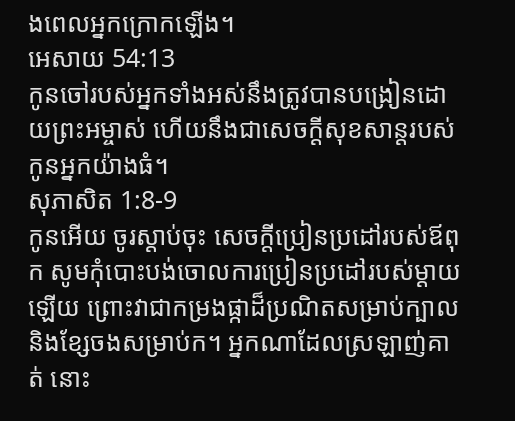ងពេលអ្នកក្រោកឡើង។
អេសាយ 54:13
កូនចៅរបស់អ្នកទាំងអស់នឹងត្រូវបានបង្រៀនដោយព្រះអម្ចាស់ ហើយនឹងជាសេចក្ដីសុខសាន្តរបស់កូនអ្នកយ៉ាងធំ។
សុភាសិត 1:8-9
កូនអើយ ចូរស្តាប់ចុះ សេចក្តីប្រៀនប្រដៅរបស់ឪពុក សូមកុំបោះបង់ចោលការប្រៀនប្រដៅរបស់ម្ដាយឡើយ ព្រោះវាជាកម្រងផ្កាដ៏ប្រណិតសម្រាប់ក្បាល និងខ្សែចងសម្រាប់ក។ អ្នកណាដែលស្រឡាញ់គាត់ នោះ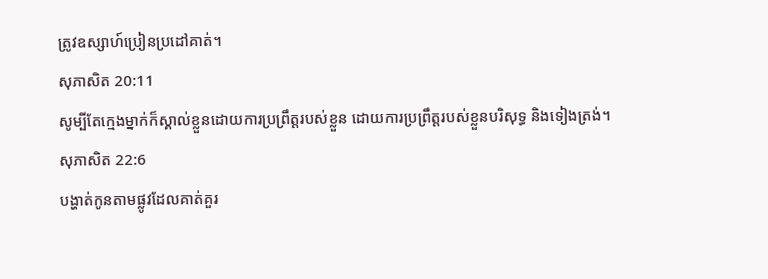ត្រូវឧស្សាហ៍ប្រៀនប្រដៅគាត់។
សុភាសិត 20:11
សូម្បីតែក្មេងម្នាក់ក៏ស្គាល់ខ្លួនដោយការប្រព្រឹត្តរបស់ខ្លួន ដោយការប្រព្រឹត្តរបស់ខ្លួនបរិសុទ្ធ និងទៀងត្រង់។
សុភាសិត 22:6
បង្ហាត់កូនតាមផ្លូវដែលគាត់គួរ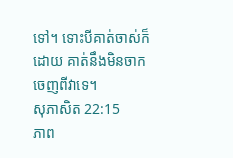ទៅ។ ទោះបីគាត់ចាស់ក៏ដោយ គាត់នឹងមិនចាកចេញពីវាទេ។
សុភាសិត 22:15
ភាព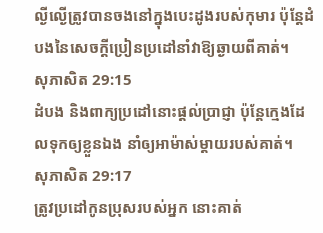ល្ងីល្ងើត្រូវបានចងនៅក្នុងបេះដូងរបស់កុមារ ប៉ុន្តែដំបងនៃសេចក្តីប្រៀនប្រដៅនាំវាឱ្យឆ្ងាយពីគាត់។
សុភាសិត 29:15
ដំបង និងពាក្យប្រដៅនោះផ្ដល់ប្រាជ្ញា ប៉ុន្តែក្មេងដែលទុកឲ្យខ្លួនឯង នាំឲ្យអាម៉ាស់ម្តាយរបស់គាត់។
សុភាសិត 29:17
ត្រូវប្រដៅកូនប្រុសរបស់អ្នក នោះគាត់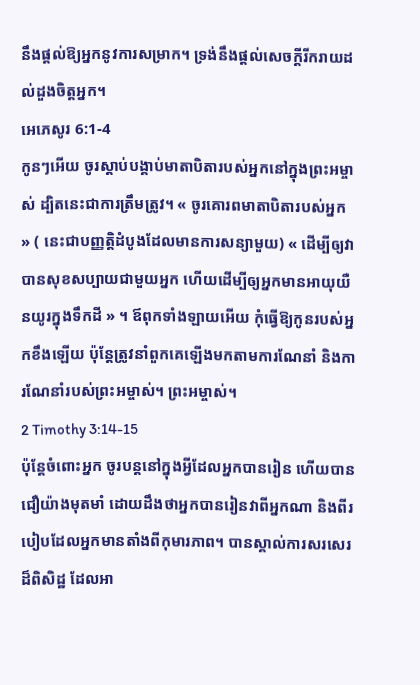នឹងផ្តល់ឱ្យអ្នកនូវការសម្រាក។ ទ្រង់នឹងផ្តល់សេចក្តីរីករាយដល់ដួងចិត្តអ្នក។
អេភេសូរ 6:1-4
កូនៗអើយ ចូរស្តាប់បង្គាប់មាតាបិតារបស់អ្នកនៅក្នុងព្រះអម្ចាស់ ដ្បិតនេះជាការត្រឹមត្រូវ។ « ចូរគោរពមាតាបិតារបស់អ្នក » ( នេះជាបញ្ញត្តិដំបូងដែលមានការសន្យាមួយ) « ដើម្បីឲ្យវាបានសុខសប្បាយជាមួយអ្នក ហើយដើម្បីឲ្យអ្នកមានអាយុយឺនយូរក្នុងទឹកដី » ។ ឪពុកទាំងឡាយអើយ កុំធ្វើឱ្យកូនរបស់អ្នកខឹងឡើយ ប៉ុន្តែត្រូវនាំពួកគេឡើងមកតាមការណែនាំ និងការណែនាំរបស់ព្រះអម្ចាស់។ ព្រះអម្ចាស់។
2 Timothy 3:14-15
ប៉ុន្តែចំពោះអ្នក ចូរបន្តនៅក្នុងអ្វីដែលអ្នកបានរៀន ហើយបានជឿយ៉ាងមុតមាំ ដោយដឹងថាអ្នកបានរៀនវាពីអ្នកណា និងពីរបៀបដែលអ្នកមានតាំងពីកុមារភាព។ បានស្គាល់ការសរសេរដ៏ពិសិដ្ឋ ដែលអា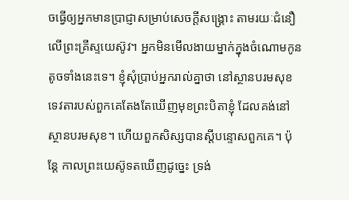ចធ្វើឲ្យអ្នកមានប្រាជ្ញាសម្រាប់សេចក្ដីសង្រ្គោះ តាមរយៈជំនឿលើព្រះគ្រីស្ទយេស៊ូវ។ អ្នកមិនមើលងាយម្នាក់ក្នុងចំណោមកូនតូចទាំងនេះទេ។ ខ្ញុំសុំប្រាប់អ្នករាល់គ្នាថា នៅស្ថានបរមសុខ ទេវតារបស់ពួកគេតែងតែឃើញមុខព្រះបិតាខ្ញុំ ដែលគង់នៅស្ថានបរមសុខ។ ហើយពួកសិស្សបានស្តីបន្ទោសពួកគេ។ ប៉ុន្តែ កាលព្រះយេស៊ូទតឃើញដូច្នេះ ទ្រង់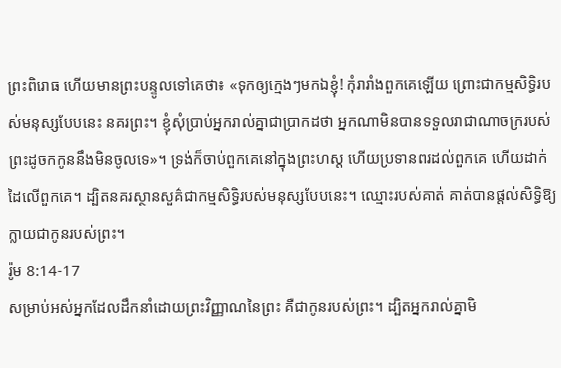ព្រះពិរោធ ហើយមានព្រះបន្ទូលទៅគេថា៖ «ទុកឲ្យក្មេងៗមកឯខ្ញុំ! កុំរារាំងពួកគេឡើយ ព្រោះជាកម្មសិទ្ធិរបស់មនុស្សបែបនេះ នគរព្រះ។ ខ្ញុំសុំប្រាប់អ្នករាល់គ្នាជាប្រាកដថា អ្នកណាមិនបានទទួលរាជាណាចក្ររបស់ព្រះដូចកកូននឹងមិនចូលទេ»។ ទ្រង់ក៏ចាប់ពួកគេនៅក្នុងព្រះហស្ត ហើយប្រទានពរដល់ពួកគេ ហើយដាក់ដៃលើពួកគេ។ ដ្បិតនគរស្ថានសួគ៌ជាកម្មសិទ្ធិរបស់មនុស្សបែបនេះ។ ឈ្មោះរបស់គាត់ គាត់បានផ្ដល់សិទ្ធិឱ្យក្លាយជាកូនរបស់ព្រះ។
រ៉ូម 8:14-17
សម្រាប់អស់អ្នកដែលដឹកនាំដោយព្រះវិញ្ញាណនៃព្រះ គឺជាកូនរបស់ព្រះ។ ដ្បិតអ្នករាល់គ្នាមិ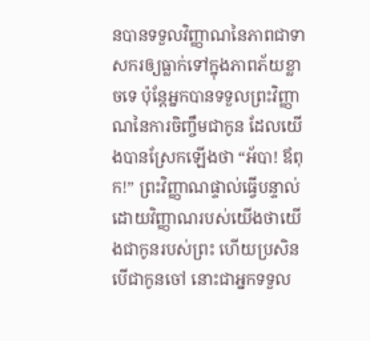នបានទទួលវិញ្ញាណនៃភាពជាទាសករឲ្យធ្លាក់ទៅក្នុងភាពភ័យខ្លាចទេ ប៉ុន្តែអ្នកបានទទួលព្រះវិញ្ញាណនៃការចិញ្ចឹមជាកូន ដែលយើងបានស្រែកឡើងថា “អ័បា! ឪពុក!” ព្រះវិញ្ញាណផ្ទាល់ធ្វើបន្ទាល់ដោយវិញ្ញាណរបស់យើងថាយើងជាកូនរបស់ព្រះ ហើយប្រសិនបើជាកូនចៅ នោះជាអ្នកទទួល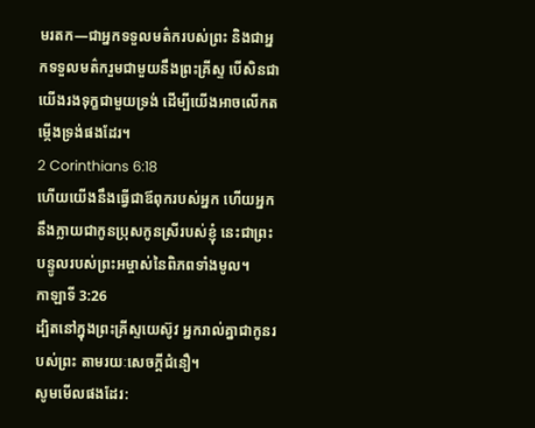មរតក—ជាអ្នកទទួលមត៌ករបស់ព្រះ និងជាអ្នកទទួលមត៌ករួមជាមួយនឹងព្រះគ្រីស្ទ បើសិនជាយើងរងទុក្ខជាមួយទ្រង់ ដើម្បីយើងអាចលើកតម្កើងទ្រង់ផងដែរ។
2 Corinthians 6:18
ហើយយើងនឹងធ្វើជាឪពុករបស់អ្នក ហើយអ្នកនឹងក្លាយជាកូនប្រុសកូនស្រីរបស់ខ្ញុំ នេះជាព្រះបន្ទូលរបស់ព្រះអម្ចាស់នៃពិភពទាំងមូល។
កាឡាទី 3:26
ដ្បិតនៅក្នុងព្រះគ្រីស្ទយេស៊ូវ អ្នករាល់គ្នាជាកូនរបស់ព្រះ តាមរយៈសេចក្តីជំនឿ។
សូមមើលផងដែរ: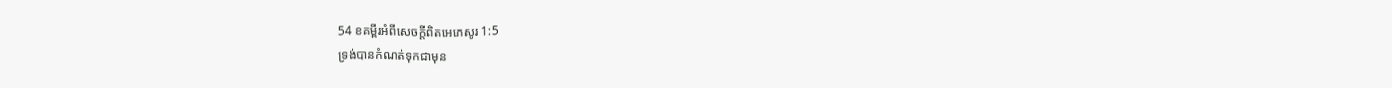54 ខគម្ពីរអំពីសេចក្តីពិតអេភេសូរ 1:5
ទ្រង់បានកំណត់ទុកជាមុន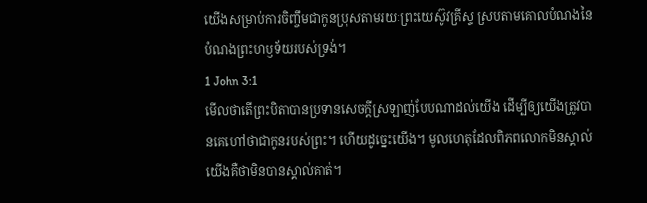យើងសម្រាប់ការចិញ្ចឹមជាកូនប្រុសតាមរយៈព្រះយេស៊ូវគ្រីស្ទ ស្របតាមគោលបំណងនៃ បំណងព្រះហឫទ័យរបស់ទ្រង់។
1 John 3:1
មើលថាតើព្រះបិតាបានប្រទានសេចក្ដីស្រឡាញ់បែបណាដល់យើង ដើម្បីឲ្យយើងត្រូវបានគេហៅថាជាកូនរបស់ព្រះ។ ហើយដូច្នេះយើង។ មូលហេតុដែលពិភពលោកមិនស្គាល់យើងគឺថាមិនបានស្គាល់គាត់។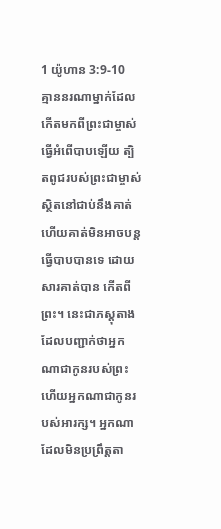1 យ៉ូហាន 3:9-10
គ្មាននរណាម្នាក់ដែលកើតមកពីព្រះជាម្ចាស់ធ្វើអំពើបាបឡើយ ត្បិតពូជរបស់ព្រះជាម្ចាស់ស្ថិតនៅជាប់នឹងគាត់ ហើយគាត់មិនអាចបន្តធ្វើបាបបានទេ ដោយសារគាត់បាន កើតពីព្រះ។ នេះជាភស្តុតាងដែលបញ្ជាក់ថាអ្នកណាជាកូនរបស់ព្រះ ហើយអ្នកណាជាកូនរបស់អារក្ស។ អ្នកណាដែលមិនប្រព្រឹត្តតា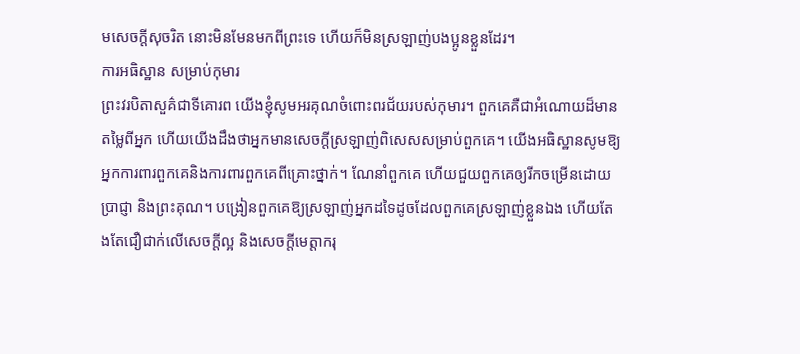មសេចក្ដីសុចរិត នោះមិនមែនមកពីព្រះទេ ហើយក៏មិនស្រឡាញ់បងប្អូនខ្លួនដែរ។
ការអធិស្ឋាន សម្រាប់កុមារ
ព្រះវរបិតាសួគ៌ជាទីគោរព យើងខ្ញុំសូមអរគុណចំពោះពរជ័យរបស់កុមារ។ ពួកគេគឺជាអំណោយដ៏មានតម្លៃពីអ្នក ហើយយើងដឹងថាអ្នកមានសេចក្តីស្រឡាញ់ពិសេសសម្រាប់ពួកគេ។ យើងអធិស្ឋានសូមឱ្យអ្នកការពារពួកគេនិងការពារពួកគេពីគ្រោះថ្នាក់។ ណែនាំពួកគេ ហើយជួយពួកគេឲ្យរីកចម្រើនដោយប្រាជ្ញា និងព្រះគុណ។ បង្រៀនពួកគេឱ្យស្រឡាញ់អ្នកដទៃដូចដែលពួកគេស្រឡាញ់ខ្លួនឯង ហើយតែងតែជឿជាក់លើសេចក្តីល្អ និងសេចក្តីមេត្តាករុ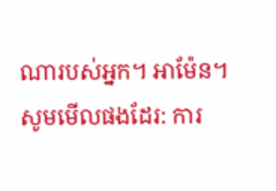ណារបស់អ្នក។ អាម៉ែន។
សូមមើលផងដែរ: ការ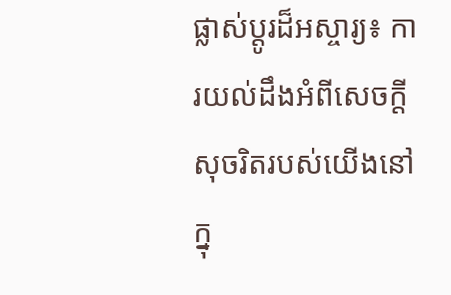ផ្លាស់ប្ដូរដ៏អស្ចារ្យ៖ ការយល់ដឹងអំពីសេចក្ដីសុចរិតរបស់យើងនៅក្នុ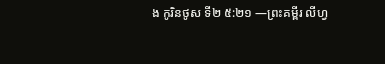ង កូរិនថូស ទី២ ៥:២១ —ព្រះគម្ពីរ លីហ្វ